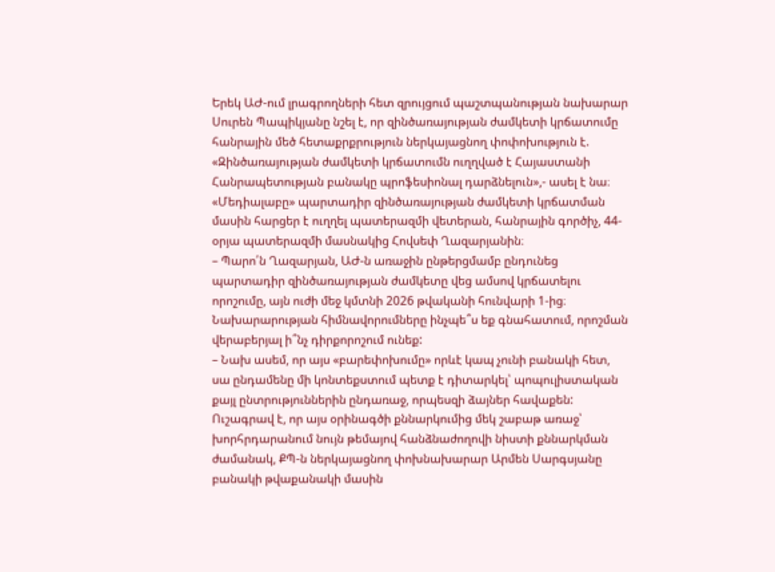Երեկ ԱԺ-ում լրագրողների հետ զրույցում պաշտպանության նախարար Սուրեն Պապիկյանը նշել է, որ զինծառայության ժամկետի կրճատումը հանրային մեծ հետաքրքրություն ներկայացնող փոփոխություն է. «Զինծառայության ժամկետի կրճատումն ուղղված է Հայաստանի Հանրապետության բանակը պրոֆեսիոնալ դարձնելուն»,- ասել է նա։
«Մեդիալաբը» պարտադիր զինծառայության ժամկետի կրճատման մասին հարցեր է ուղղել պատերազմի վետերան, հանրային գործիչ, 44-օրյա պատերազմի մասնակից Հովսեփ Ղազարյանին։
– Պարո՛ն Ղազարյան, ԱԺ-ն առաջին ընթերցմամբ ընդունեց պարտադիր զինծառայության ժամկետը վեց ամսով կրճատելու որոշումը, այն ուժի մեջ կմտնի 2026 թվականի հունվարի 1-ից։ Նախարարության հիմնավորումները ինչպե՞ս եք գնահատում, որոշման վերաբերյալ ի՞նչ դիրքորոշում ունեք:
– Նախ ասեմ, որ այս «բարեփոխումը» որևէ կապ չունի բանակի հետ, սա ընդամենը մի կոնտեքստում պետք է դիտարկել՝ պոպուլիստական քայլ ընտրություններին ընդառաջ, որպեսզի ձայներ հավաքեն: Ուշագրավ է, որ այս օրինագծի քննարկումից մեկ շաբաթ առաջ՝ խորհրդարանում նույն թեմայով հանձնաժողովի նիստի քննարկման ժամանակ, ՔՊ-ն ներկայացնող փոխնախարար Արմեն Սարգսյանը բանակի թվաքանակի մասին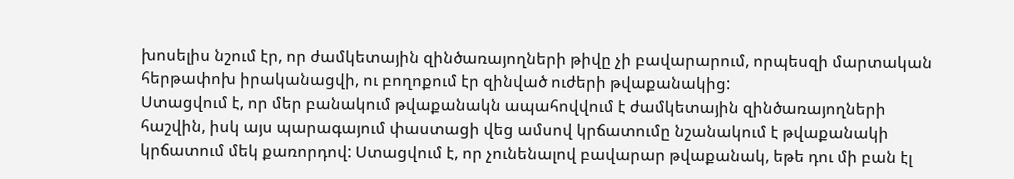խոսելիս նշում էր, որ ժամկետային զինծառայողների թիվը չի բավարարում, որպեսզի մարտական հերթափոխ իրականացվի, ու բողոքում էր զինված ուժերի թվաքանակից:
Ստացվում է, որ մեր բանակում թվաքանակն ապահովվում է ժամկետային զինծառայողների հաշվին, իսկ այս պարագայում փաստացի վեց ամսով կրճատումը նշանակում է թվաքանակի կրճատում մեկ քառորդով: Ստացվում է, որ չունենալով բավարար թվաքանակ, եթե դու մի բան էլ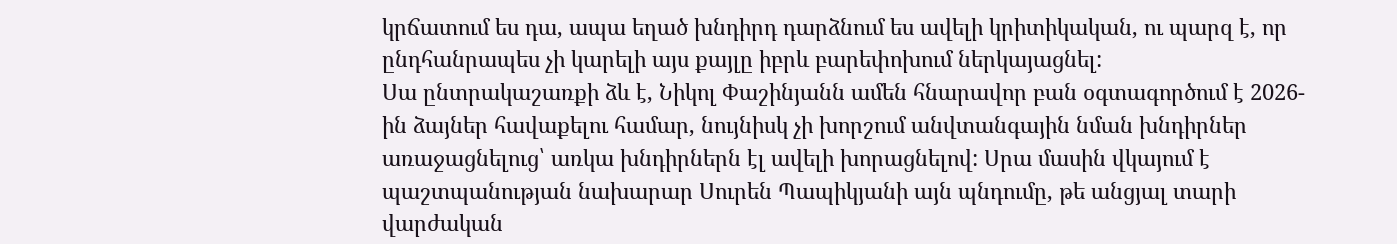կրճատում ես դա, ապա եղած խնդիրդ դարձնում ես ավելի կրիտիկական, ու պարզ է, որ ընդհանրապես չի կարելի այս քայլը իբրև բարեփոխում ներկայացնել:
Սա ընտրակաշառքի ձև է, Նիկոլ Փաշինյանն ամեն հնարավոր բան օգտագործում է 2026-ին ձայներ հավաքելու համար, նույնիսկ չի խորշում անվտանգային նման խնդիրներ առաջացնելուց՝ առկա խնդիրներն էլ ավելի խորացնելով: Սրա մասին վկայում է պաշտպանության նախարար Սուրեն Պապիկյանի այն պնդումը, թե անցյալ տարի վարժական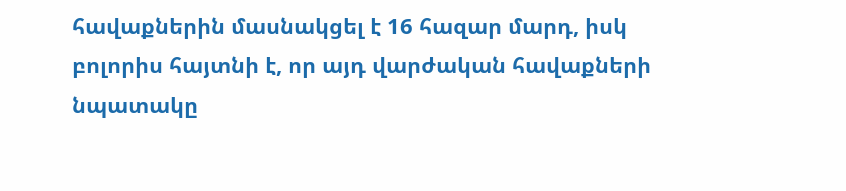հավաքներին մասնակցել է 16 հազար մարդ, իսկ բոլորիս հայտնի է, որ այդ վարժական հավաքների նպատակը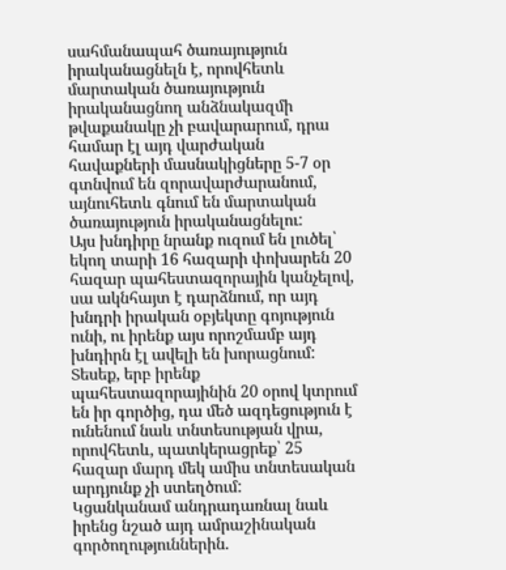սահմանապահ ծառայություն իրականացնելն է, որովհետև մարտական ծառայություն իրականացնող անձնակազմի թվաքանակը չի բավարարում, դրա համար էլ այդ վարժական հավաքների մասնակիցները 5-7 օր գտնվում են զորավարժարանում, այնուհետև գնում են մարտական ծառայություն իրականացնելու:
Այս խնդիրը նրանք ուզում են լուծել՝ եկող տարի 16 հազարի փոխարեն 20 հազար պահեստազորային կանչելով, սա ակնհայտ է դարձնում, որ այդ խնդրի իրական օբյեկտը գոյություն ունի, ու իրենք այս որոշմամբ այդ խնդիրն էլ ավելի են խորացնում: Տեսեք, երբ իրենք պահեստազորայինին 20 օրով կտրում են իր գործից, դա մեծ ազդեցություն է ունենում նաև տնտեսության վրա, որովհետև, պատկերացրեք՝ 25 հազար մարդ մեկ ամիս տնտեսական արդյունք չի ստեղծում:
Կցանկանամ անդրադառնալ նաև իրենց նշած այդ ամրաշինական գործողություններին.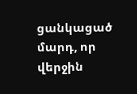ցանկացած մարդ, որ վերջին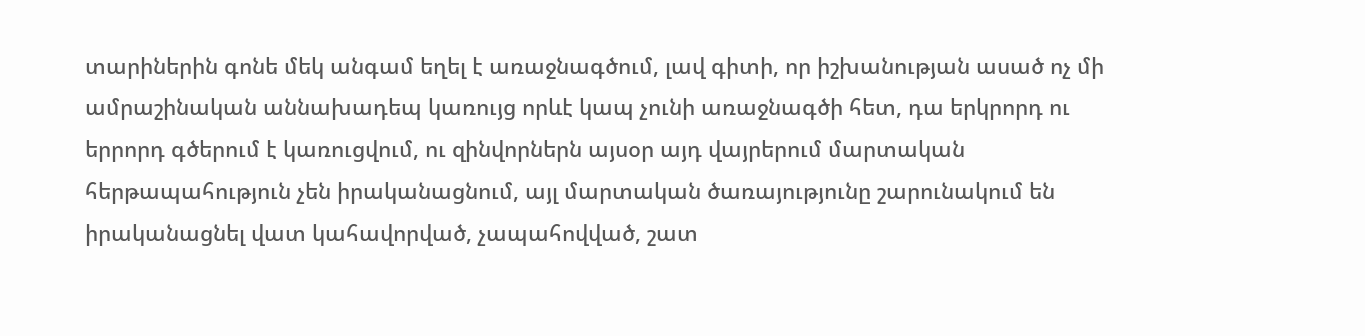տարիներին գոնե մեկ անգամ եղել է առաջնագծում, լավ գիտի, որ իշխանության ասած ոչ մի ամրաշինական աննախադեպ կառույց որևէ կապ չունի առաջնագծի հետ, դա երկրորդ ու երրորդ գծերում է կառուցվում, ու զինվորներն այսօր այդ վայրերում մարտական հերթապահություն չեն իրականացնում, այլ մարտական ծառայությունը շարունակում են իրականացնել վատ կահավորված, չապահովված, շատ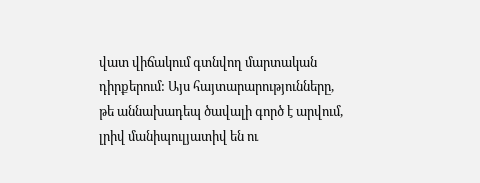վատ վիճակում գտնվող մարտական դիրքերում: Այս հայտարարությունները, թե աննախադեպ ծավալի գործ է արվում, լրիվ մանիպուլյատիվ են ու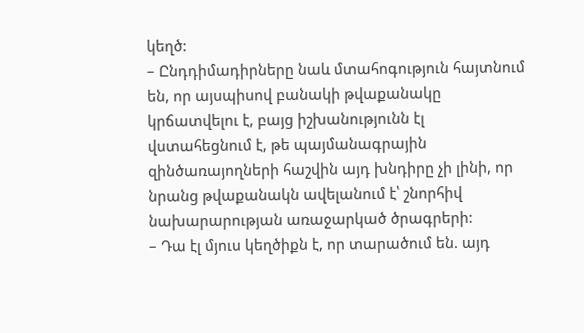կեղծ:
– Ընդդիմադիրները նաև մտահոգություն հայտնում են, որ այսպիսով բանակի թվաքանակը կրճատվելու է, բայց իշխանությունն էլ վստահեցնում է, թե պայմանագրային զինծառայողների հաշվին այդ խնդիրը չի լինի, որ նրանց թվաքանակն ավելանում է՝ շնորհիվ նախարարության առաջարկած ծրագրերի:
– Դա էլ մյուս կեղծիքն է, որ տարածում են. այդ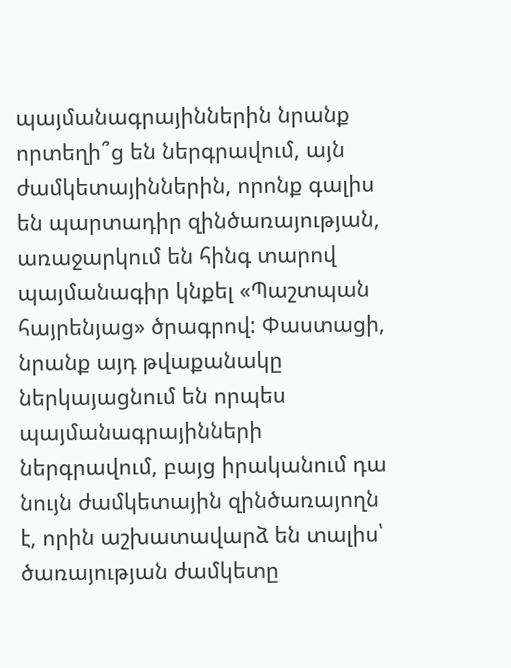պայմանագրայիններին նրանք որտեղի՞ց են ներգրավում, այն ժամկետայիններին, որոնք գալիս են պարտադիր զինծառայության, առաջարկում են հինգ տարով պայմանագիր կնքել «Պաշտպան հայրենյաց» ծրագրով: Փաստացի, նրանք այդ թվաքանակը ներկայացնում են որպես պայմանագրայինների ներգրավում, բայց իրականում դա նույն ժամկետային զինծառայողն է, որին աշխատավարձ են տալիս՝ ծառայության ժամկետը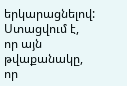երկարացնելով: Ստացվում է, որ այն թվաքանակը, որ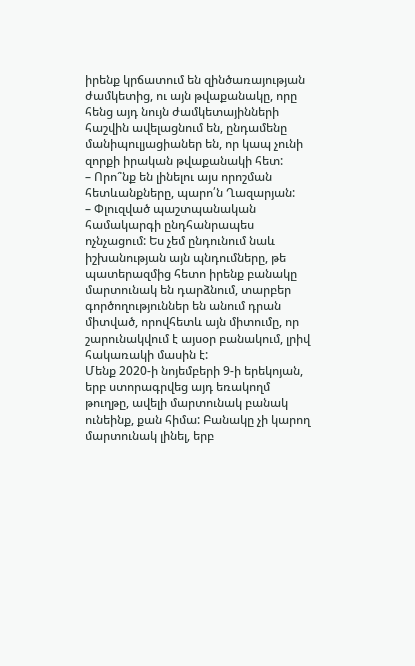իրենք կրճատում են զինծառայության ժամկետից, ու այն թվաքանակը, որը հենց այդ նույն ժամկետայինների հաշվին ավելացնում են, ընդամենը մանիպուլյացիաներ են, որ կապ չունի զորքի իրական թվաքանակի հետ:
– Որո՞նք են լինելու այս որոշման հետևանքները, պարո՛ն Ղազարյան:
– Փլուզված պաշտպանական համակարգի ընդհանրապես ոչնչացում: Ես չեմ ընդունում նաև իշխանության այն պնդումները, թե պատերազմից հետո իրենք բանակը մարտունակ են դարձնում, տարբեր գործողություններ են անում դրան միտված, որովհետև այն միտումը, որ շարունակվում է այսօր բանակում, լրիվ հակառակի մասին է:
Մենք 2020-ի նոյեմբերի 9-ի երեկոյան, երբ ստորագրվեց այդ եռակողմ թուղթը, ավելի մարտունակ բանակ ունեինք, քան հիմա: Բանակը չի կարող մարտունակ լինել, երբ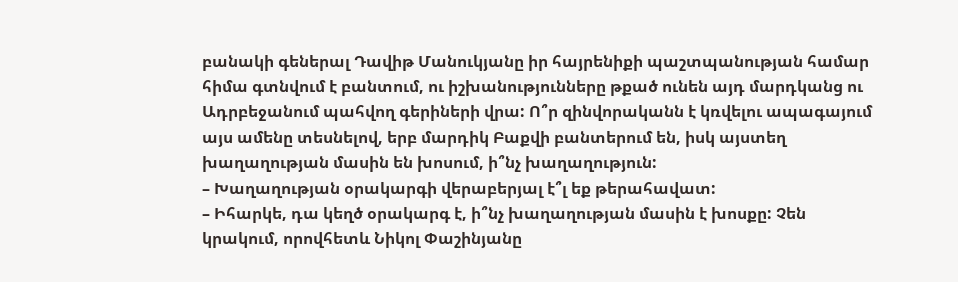բանակի գեներալ Դավիթ Մանուկյանը իր հայրենիքի պաշտպանության համար հիմա գտնվում է բանտում, ու իշխանությունները թքած ունեն այդ մարդկանց ու Ադրբեջանում պահվող գերիների վրա: Ո՞ր զինվորականն է կռվելու ապագայում այս ամենը տեսնելով, երբ մարդիկ Բաքվի բանտերում են, իսկ այստեղ խաղաղության մասին են խոսում, ի՞նչ խաղաղություն:
– Խաղաղության օրակարգի վերաբերյալ է՞լ եք թերահավատ:
– Իհարկե, դա կեղծ օրակարգ է, ի՞նչ խաղաղության մասին է խոսքը: Չեն կրակում, որովհետև Նիկոլ Փաշինյանը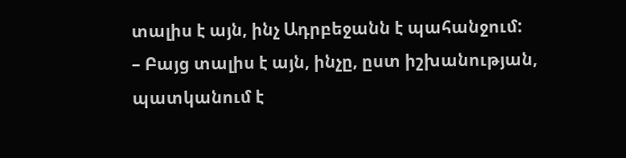տալիս է այն, ինչ Ադրբեջանն է պահանջում:
– Բայց տալիս է այն, ինչը, ըստ իշխանության, պատկանում է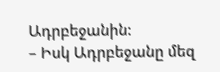Ադրբեջանին:
– Իսկ Ադրբեջանը մեզ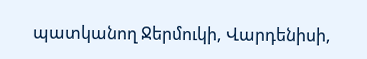պատկանող Ջերմուկի, Վարդենիսի,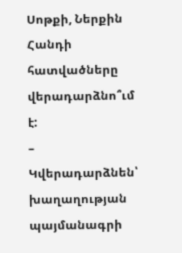Սոթքի, Ներքին Հանդի հատվածները վերադարձնո՞ւմ է:
– Կվերադարձնեն՝ խաղաղության պայմանագրի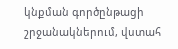կնքման գործընթացի շրջանակներում, վստահ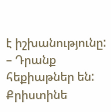է իշխանությունը:
– Դրանք հեքիաթներ են:
Քրիստինե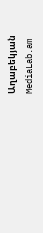Աղաբեկյան
MediaLab.am